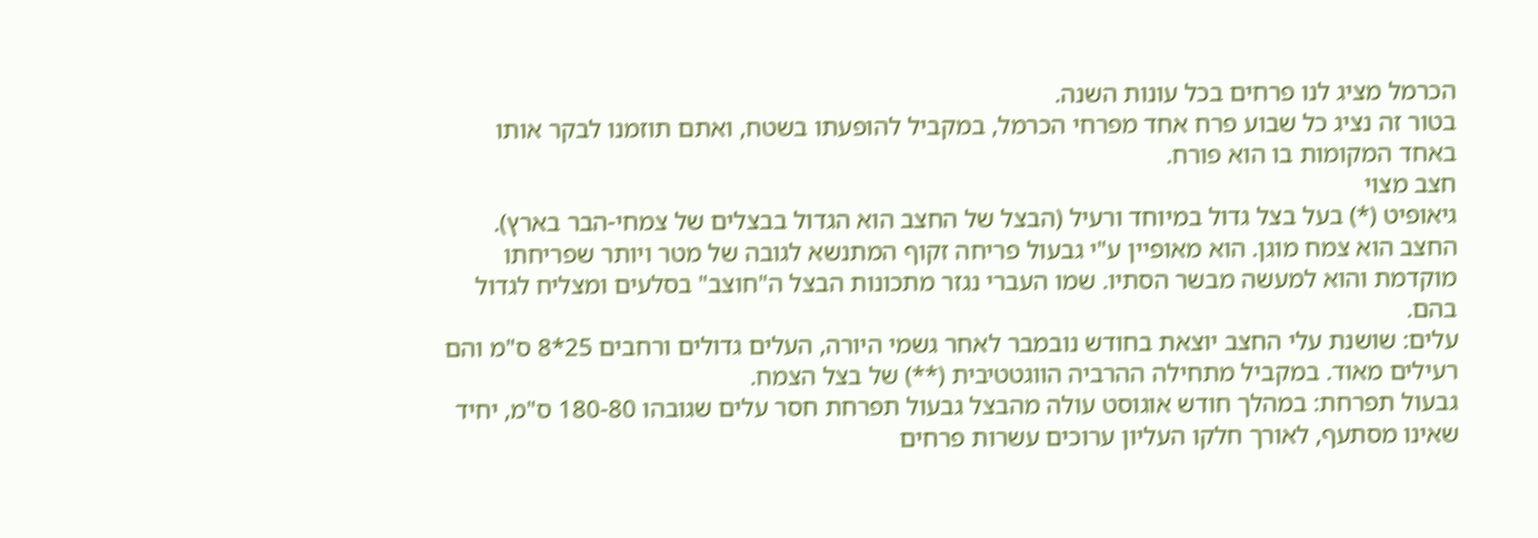הכרמל מציג לנו פרחים בכל עונות השנה.
בטור זה נציג כל שבוע פרח אחד מפרחי הכרמל, במקביל להופעתו בשטח, ואתם תוזמנו לבקר אותו באחד המקומות בו הוא פורח.
חצב מצוי
גיאופיט (*) בעל בצל גדול במיוחד ורעיל (הבצל של החצב הוא הגדול בבצלים של צמחי-הבר בארץ). החצב הוא צמח מוגן. הוא מאופיין ע"י גבעול פריחה זקוף המתנשא לגובה של מטר ויותר שפריחתו מוקדמת והוא למעשה מבשר הסתיו. שמו העברי נגזר מתכונות הבצל ה"חוצב" בסלעים ומצליח לגדול בהם.
עלים: שושנת עלי החצב יוצאת בחודש נובמבר לאחר גשמי היורה, העלים גדולים ורחבים 25*8 ס"מ והם רעילים מאוד. במקביל מתחילה ההרביה הווגטטיבית (**) של בצל הצמח.
גבעול תפרחת: במהלך חודש אוגוסט עולה מהבצל גבעול תפרחת חסר עלים שגובהו 180-80 ס"מ, יחיד שאינו מסתעף, לאורך חלקו העליון ערוכים עשרות פרחים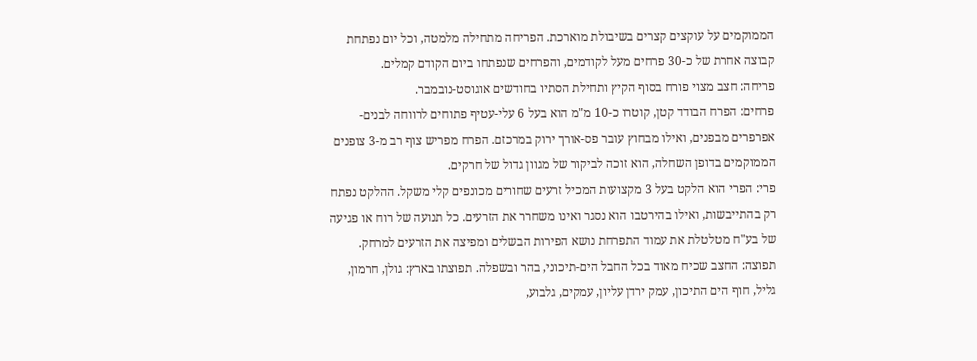הממוקמים על עוקצים קצרים בשיבולת מוארכת. הפריחה מתחילה מלמטה, וכל יום נפתחת קבוצה אחרת של כ-30 פרחים מעל לקודמים, והפרחים שנפתחו ביום הקודם קמלים.
פריחה: חצב מצוי פורח בסוף הקיץ ותחילת הסתיו בחודשים אוגוסט-נובמבר.
פרחים: הפרח הבודד קטן, קוטרו כ-10 מ"מ הוא בעל 6 עלי-עטיף פתוחים לרווחה לבנים-אפרפרים מבפנים, ואילו מבחוץ עובר פס-אורך ירוק במרכזם. הפרח מפריש צוף רב מ-3 צופנים הממוקמים בדופן השחלה, הוא זוכה לביקור של מגוון גדול של חרקים.
פרי: הפרי הוא הלקט בעל 3 מקצועות המכיל זרעים שחורים מכונפים קלי משקל. ההלקט נפתח רק בהתייבשות, ואילו בהירטבו הוא נסגר ואינו משחרר את הזרעים. כל תנועה של רוח או פגיעה של בע"ח מטלטלת את עמוד התפרחת נושא הפירות הבשלים ומפיצה את הזרעים למרחק.
תפוצה: החצב שכיח מאוד בכל החבל הים-תיכוני, בהר ובשפלה. תפוצתו בארץ: גולן, חרמון, גליל, חוף הים התיכון, עמק ירדן עליון, עמקים, גלבוע,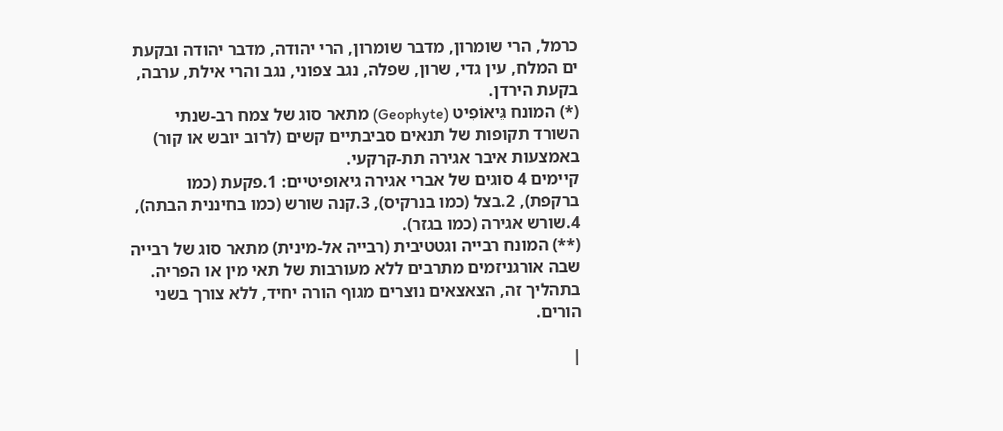כרמל, הרי שומרון, מדבר שומרון, הרי יהודה, מדבר יהודה ובקעת ים המלח, עין גדי, שרון, שפלה, נגב צפוני, נגב והרי אילת, ערבה, בקעת הירדן.
(*) המונח גֵּיאוֹפִיט (Geophyte) מתאר סוג של צמח רב-שנתי השורד תקופות של תנאים סביבתיים קשים (לרוב יובש או קור) באמצעות איבר אגירה תת-קרקעי.
קיימים 4 סוגים של אברי אגירה גיאופיטיים: 1.פקעת (כמו ברקפת), 2.בצל (כמו בנרקיס), 3.קנה שורש (כמו בחיננית הבתה), 4.שורש אגירה (כמו בגזר).
(**) המונח רבייה וגטטיבית (רבייה אל-מינית) מתאר סוג של רבייה שבה אורגניזמים מתרבים ללא מעורבות של תאי מין או הפריה. בתהליך זה, הצאצאים נוצרים מגוף הורה יחיד, ללא צורך בשני הורים.

|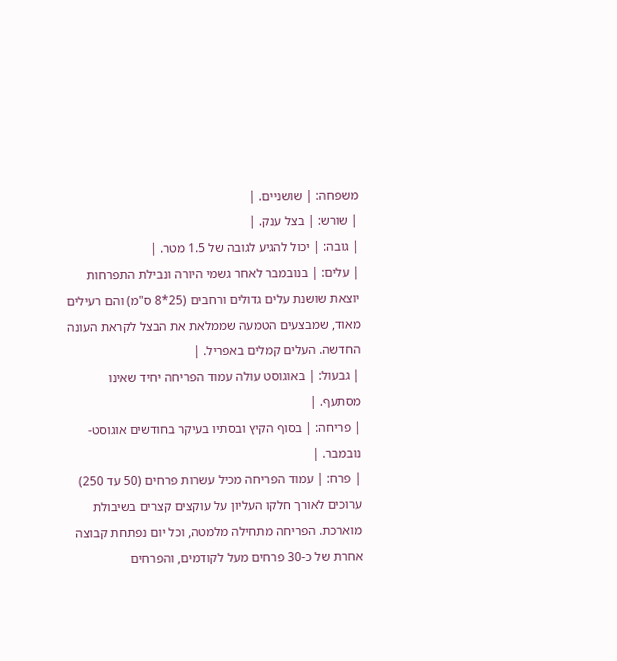משפחה: | שושניים. |
| שורש: | בצל ענק. |
| גובה: | יכול להגיע לגובה של 1.5 מטר. |
| עלים: | בנובמבר לאחר גשמי היורה ונבילת התפרחות יוצאת שושנת עלים גדולים ורחבים (25*8 ס"מ) והם רעילים מאוד, שמבצעים הטמעה שממלאת את הבצל לקראת העונה החדשה. העלים קמלים באפריל. |
| גבעול: | באוגוסט עולה עמוד הפריחה יחיד שאינו מסתעף. |
| פריחה: | בסוף הקיץ ובסתיו בעיקר בחודשים אוגוסט-נובמבר. |
| פרח: | עמוד הפריחה מכיל עשרות פרחים (50 עד 250) ערוכים לאורך חלקו העליון על עוקצים קצרים בשיבולת מוארכת. הפריחה מתחילה מלמטה, וכל יום נפתחת קבוצה אחרת של כ-30 פרחים מעל לקודמים, והפרחים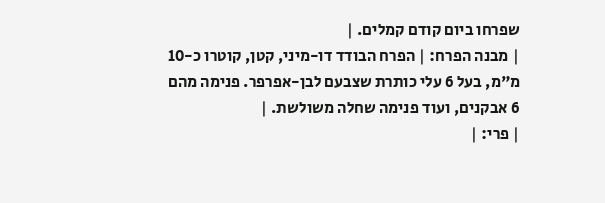שפרחו ביום קודם קמלים. |
| מבנה הפרח: | הפרח הבודד דו-מיני, קטן, קוטרו כ-10 מ"מ, בעל 6 עלי כותרת שצבעם לבן-אפרפר. פנימה מהם 6 אבקנים, ועוד פנימה שחלה משולשת. |
| פרי: |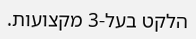הלקט בעל-3 מקצועות.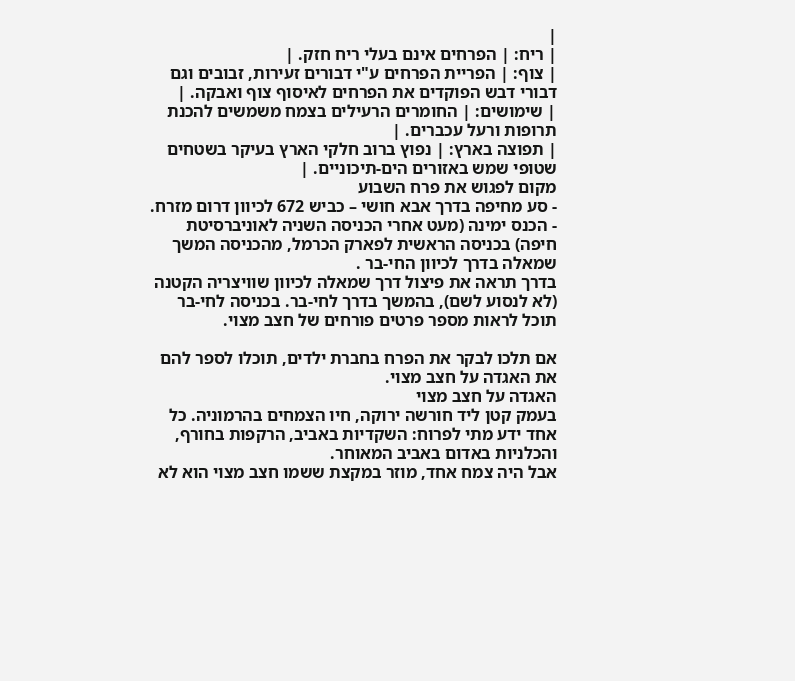|
| ריח: | הפרחים אינם בעלי ריח חזק. |
| צוף: | הפריית הפרחים ע"י דבורים זעירות, זבובים וגם דבורי דבש הפוקדים את הפרחים לאיסוף צוף ואבקה. |
| שימושים: | החומרים הרעילים בצמח משמשים להכנת תרופות ורעל עכברים. |
| תפוצה בארץ: | נפוץ ברוב חלקי הארץ בעיקר בשטחים שטופי שמש באזורים הים-תיכוניים. |
מקום לפגוש את פרח השבוע
- סע מחיפה בדרך אבא חושי – כביש 672 לכיוון דרום מזרח.
- הכנס ימינה (מעט אחרי הכניסה השניה לאוניברסיטת חיפה) בכניסה הראשית לפארק הכרמל, מהכניסה המשך שמאלה בדרך לכיוון החי-בר .
בדרך תראה את פיצול דרך שמאלה לכיוון שוויצריה הקטנה (לא לנסוע לשם), בהמשך בדרך לחי-בר. בכניסה לחי-בר תוכל לראות מספר פרטים פורחים של חצב מצוי.

אם תלכו לבקר את הפרח בחברת ילדים, תוכלו לספר להם את האגדה על חצב מצוי.
האגדה על חצב מצוי
בעמק קטן ליד חורשה ירוקה, חיו הצמחים בהרמוניה. כל אחד ידע מתי לפרוח: השקדיות באביב, הרקפות בחורף, והכלניות באדום באביב המאוחר.
אבל היה צמח אחד, מוזר במקצת ששמו חצב מצוי הוא לא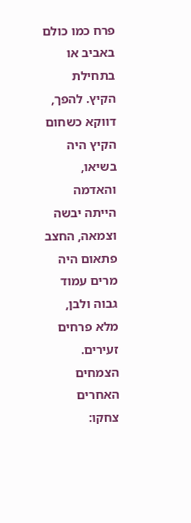פרח כמו כולם באביב או בתחילת הקיץ. להפך, דווקא כשחום הקיץ היה בשיאו, והאדמה הייתה יבשה וצמאה, החצב פתאום היה מרים עמוד גבוה ולבן, מלא פרחים זעירים.
הצמחים האחרים צחקו: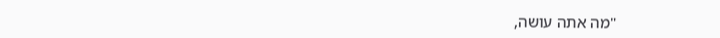"מה אתה עושה,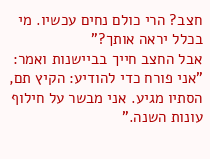חצב? הרי כולם נחים עכשיו. מי בכלל יראה אותך?"
אבל החצב חייך בביישנות ואמר:
"אני פורח כדי להודיע: הקיץ תם, הסתיו מגיע. אני מבשר על חילוף עונות השנה."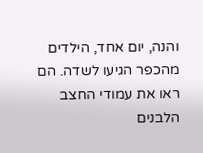והנה, יום אחד, הילדים מהכפר הגיעו לשדה. הם ראו את עמודי החצב הלבנים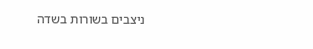ניצבים בשורות בשדה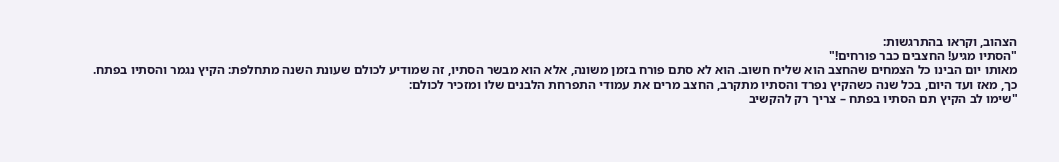הצהוב, וקראו בהתרגשות:
"הסתיו מגיע! החצבים כבר פורחים!"
מאותו יום הבינו כל הצמחים שהחצב הוא שליח חשוב. הוא לא סתם פורח בזמן משונה, אלא הוא מבשר הסתיו, זה שמודיע לכולם שעונת השנה מתחלפת: הקיץ נגמר והסתיו בפתח.
כך, מאז ועד היום, בכל שנה כשהקיץ נפרד והסתיו מתקרב, החצב מרים את עמודי התפרחת הלבנים שלו ומזכיר לכולם:
"שימו לב הקיץ תם הסתיו בפתח – צריך רק להקשיב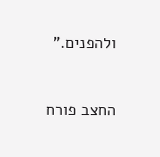ולהפנים."


החצב פורח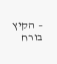– הקיץ בורח